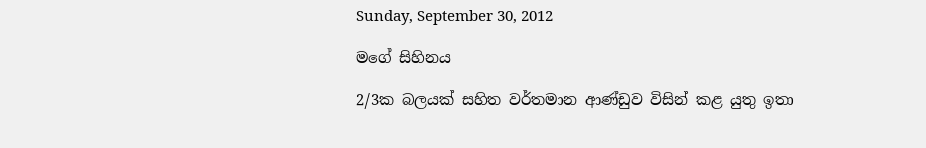Sunday, September 30, 2012

මගේ සිහිනය

2/3ක බලයක් සහිත වර්තමාන ආණ්ඩුව විසින් කළ යුතු ඉතා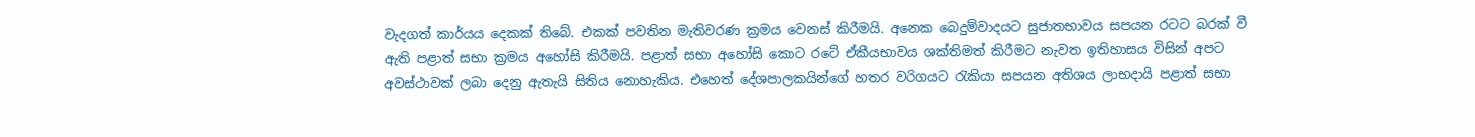වැදගත් කාර්යය දෙකක් තිබේ. එකක් පවතින මැතිවරණ ක්‍රමය වෙනස් කිරීමයි. අනෙක බෙදුම්වාදයට සුජාතභාවය සපයන රටට බරක් වී ඇති පළාත් සභා ක්‍රමය අහෝසි කිරීමයි. පළාත් සභා අහෝසි කොට රටේ ඒකීයභාවය ශක්තිමත් කිරීමට නැවත ඉතිහාසය විසින් අපට අවස්ථාවක් ලබා දෙනු ඇතැයි සිතිය නොහැකිය. එහෙත් දේශපාලකයින්ගේ හතර වරිගයට රැකියා සපයන අතිශය ලාභදායි පළාත් සභා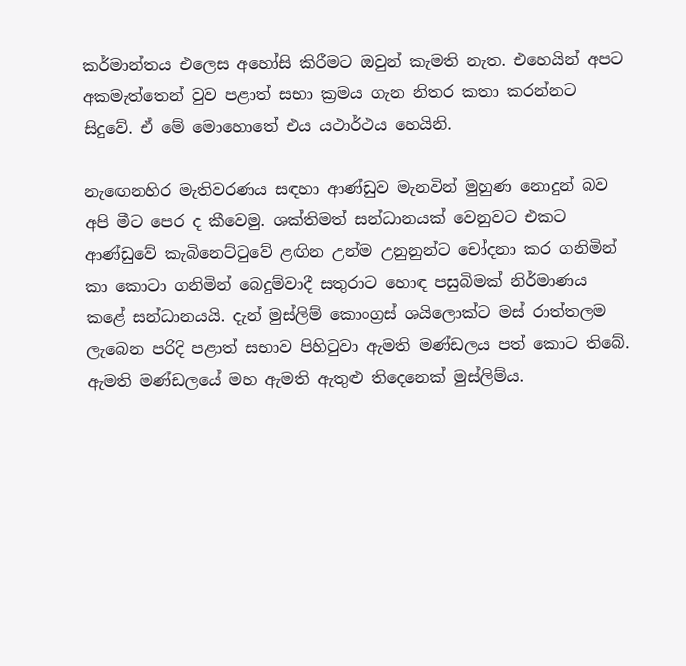කර්මාන්තය එලෙස අහෝසි කිරීමට ඔවුන් කැමති නැත. එහෙයින් අපට අකමැත්තෙන් වුව පළාත් සභා ක්‍රමය ගැන නිතර කතා කරන්නට සිදුවේ. ඒ මේ මොහොතේ එය යථාර්ථය හෙයිනි.

නැඟෙනහිර මැතිවරණය සඳහා ආණ්ඩුව මැනවින් මුහුණ නොදුන් බව අපි මීට පෙර ද කීවෙමු. ශක්තිමත් සන්ධානයක් වෙනුවට එකට ආණ්ඩුවේ කැබිනෙට්ටුවේ ළඟින උන්ම උනුනුන්ට චෝදනා කර ගනිමින් කා කොටා ගනිමින් බෙදුම්වාදී සතුරාට හොඳ පසුබිමක් නිර්මාණය කළේ සන්ධානයයි. දැන් මුස්ලිම් කොංග්‍රස් ශයිලොක්ට මස් රාත්තලම ලැබෙන පරිදි පළාත් සභාව පිහිටුවා ඇමති මණ්ඩලය පත් කොට තිබේ. ඇමති මණ්ඩලයේ මහ ඇමති ඇතුළු තිදෙනෙක් මුස්ලිම්ය.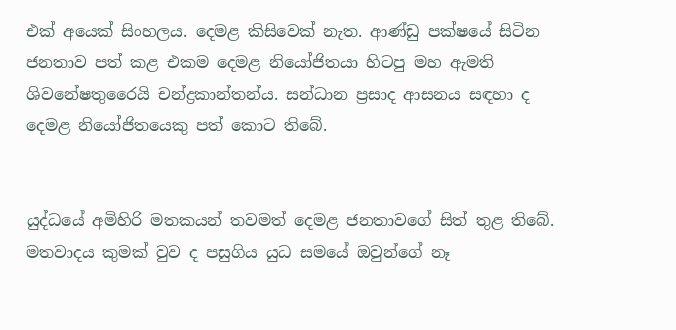එක් අයෙක් සිංහලය. දෙමළ කිසිවෙක් නැත. ආණ්ඩු පක්ෂයේ සිටින ජනතාව පත් කළ එකම දෙමළ නියෝජිතයා හිටපු මහ ඇමති ශිවනේෂතුරෛයි චන්ද්‍රකාන්තන්ය. සන්ධාන ප්‍රසාද ආසනය සඳහා ද දෙමළ නියෝජිතයෙකු පත් කොට තිබේ.


යුද්ධයේ අමිහිරි මතකයන් තවමත් දෙමළ ජනතාවගේ සිත් තුළ තිබේ. මතවාදය කුමක් වුව ද පසුගිය යුධ සමයේ ඔවුන්ගේ නෑ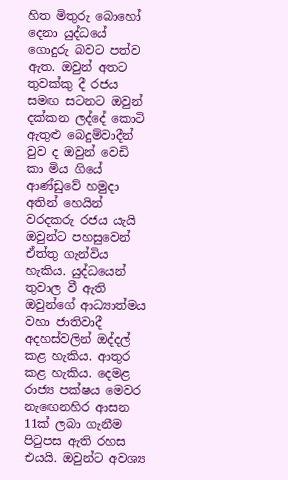හිත මිතුරු බොහෝ දෙනා යුද්ධයේ ගොදුරු බවට පත්ව ඇත. ඔවුන් අතට තුවක්කු දී රජය සමඟ සටනට ඔවුන් දක්කන ලද්දේ කොටි ඇතුළු බෙදුම්වාදීන් වුව ද ඔවුන් වෙඩි කා මිය ගියේ ආණ්ඩුවේ හමුදා අතින් හෙයින් වරදකරු රජය යැයි ඔවුන්ට පහසුවෙන් ඒත්තු ගැන්විය හැකිය. යුද්ධයෙන් තුවාල වී ඇති ඔවුන්ගේ ආධ්‍යාත්මය වහා ජාතිවාදී අදහස්වලින් ඔද්දල් කළ හැකිය. ආතුර කළ හැකිය. දෙමළ රාජ්‍ය පක්ෂය මෙවර නැඟෙනහිර ආසන 11ක් ලබා ගැනීම පිටුපස ඇති රහස එයයි. ඔවුන්ට අවශ්‍ය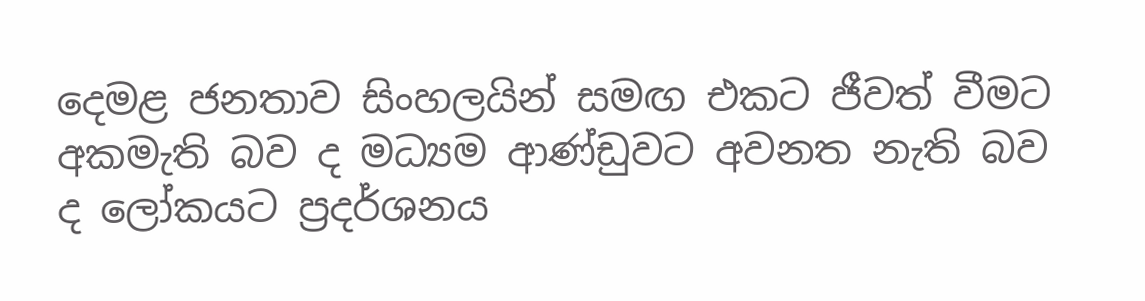දෙමළ ජනතාව සිංහලයින් සමඟ එකට ජීවත් වීමට අකමැති බව ද මධ්‍යම ආණ්ඩුවට අවනත නැති බව ද ලෝකයට ප්‍රදර්ශනය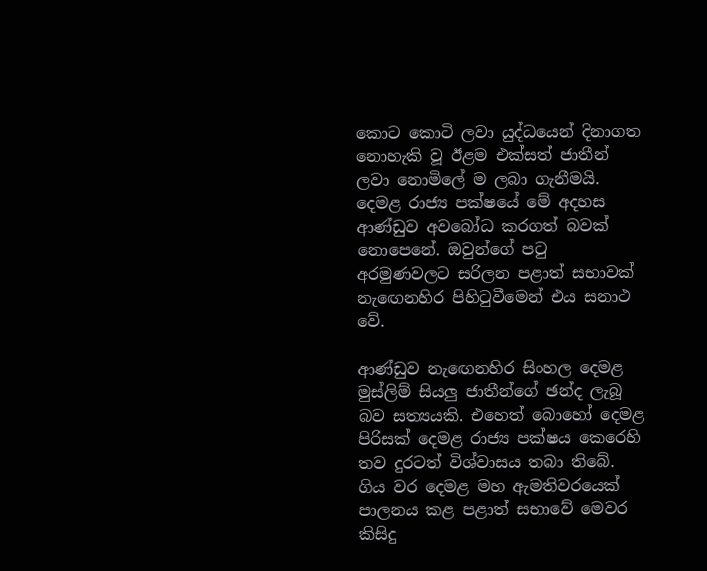කොට කොටි ලවා යුද්ධයෙන් දිනාගත නොහැකි වූ ඊළම එක්සත් ජාතීන් ලවා නොමිලේ ම ලබා ගැනීමයි. දෙමළ රාජ්‍ය පක්ෂයේ මේ අදහස ආණ්ඩුව අවබෝධ කරගත් බවක් නොපෙනේ. ඔවුන්ගේ පටු අරමුණවලට සරිලන පළාත් සභාවක් නැඟෙනහිර පිහිටුවීමෙන් එය සනාථ වේ.

ආණ්ඩුව නැඟෙනහිර සිංහල දෙමළ මුස්ලිම් සියලු ජාතීන්ගේ ඡන්ද ලැබූ බව සත්‍යයකි. එහෙත් බොහෝ දෙමළ පිරිසක් දෙමළ රාජ්‍ය පක්ෂය කෙරෙහි තව දුරටත් විශ්වාසය තබා තිබේ. ගිය වර දෙමළ මහ ඇමතිවරයෙක් පාලනය කළ පළාත් සභාවේ මෙවර කිසිදු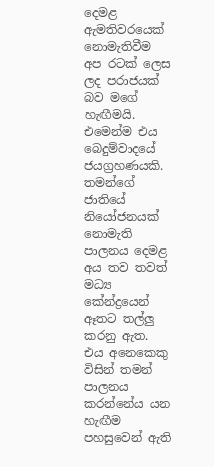දෙමළ ඇමතිවරයෙක් නොමැතිවීම අප රටක් ලෙස ලද පරාජයක් බව මගේ හැඟීමයි. එමෙන්ම එය බෙදුම්වාදයේ ජයග්‍රහණයකි. තමන්ගේ ජාතියේ නියෝජනයක් නොමැති පාලනය දෙමළ අය තව තවත් මධ්‍ය කේන්ද්‍රයෙන් ඈතට තල්ලු කරනු ඇත. එය අනෙකෙකු විසින් තමන් පාලනය කරන්නේය යන හැඟීම පහසුවෙන් ඇති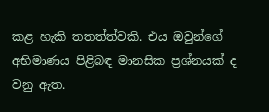කළ හැකි තතත්ත්වකි. එය ඔවුන්ගේ අභිමාණය පිළිබඳ මානසික ප්‍රශ්නයක් ද වනු ඇත.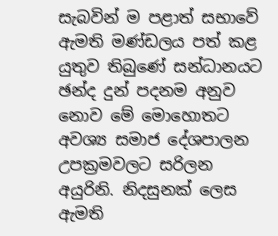සැබවින් ම පළාත් සභාවේ ඇමති මණ්ඩලය පත් කළ යුතුව තිබුණේ සන්ධානයට ඡන්ද දුන් පදනම අනුව නොව මේ මොහොතට අවශ්‍ය සමාජ දේශපාලන උපක්‍රමවලට සරිලන අයුරිනි. නිදසුනක් ලෙස ඇමති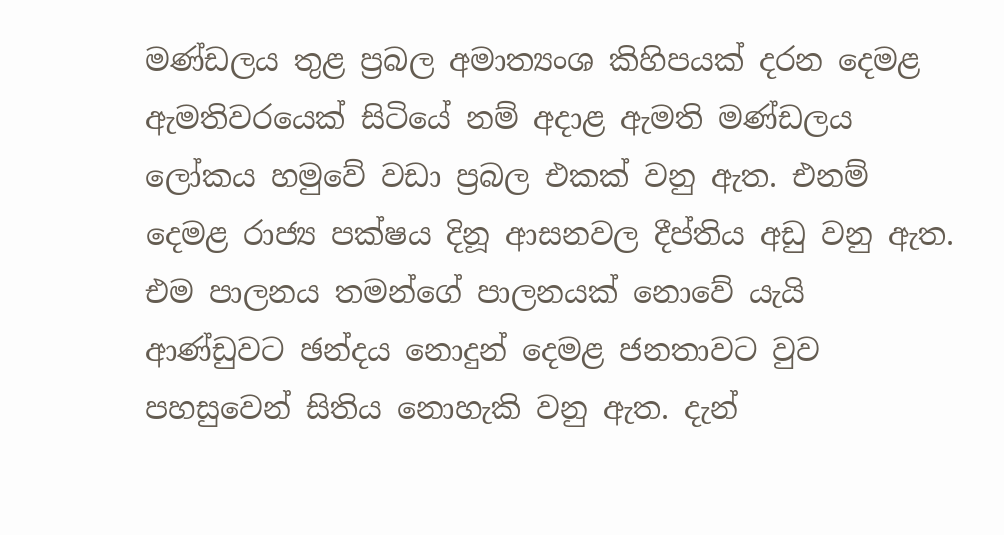මණ්ඩලය තුළ ප්‍රබල අමාත්‍යංශ කිහිපයක් දරන දෙමළ ඇමතිවරයෙක් සිටියේ නම් අදාළ ඇමති මණ්ඩලය ලෝකය හමුවේ වඩා ප්‍රබල එකක් වනු ඇත. එනම් දෙමළ රාජ්‍ය පක්ෂය දිනූ ආසනවල දීප්තිය අඩු වනු ඇත. එම පාලනය තමන්ගේ පාලනයක් නොවේ යැයි ආණ්ඩුවට ඡන්දය නොදුන් දෙමළ ජනතාවට වුව පහසුවෙන් සිතිය නොහැකි වනු ඇත. දැන්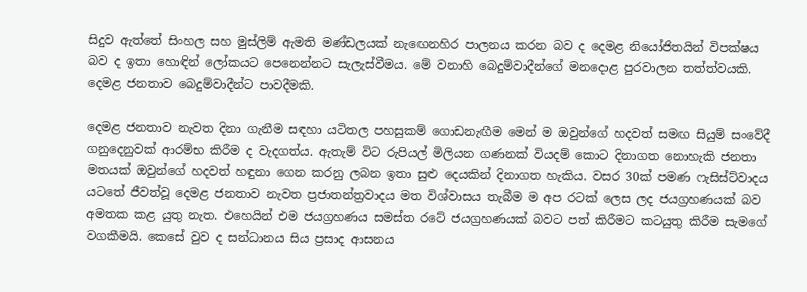සිදුව ඇත්තේ සිංහල සහ මුස්ලිම් ඇමති මණ්ඩලයක් නැඟෙනහිර පාලනය කරන බව ද දෙමළ නියෝජිතයින් විපක්ෂය බව ද ඉතා හොඳින් ලෝකයට පෙනෙන්නට සැලැස්වීමය. මේ වනාහි බෙදුම්වාදීන්ගේ මනදොළ පුරවාලන තත්ත්වයකි. දෙමළ ජනතාව බෙදුම්වාදීන්ට පාවදීමකි.

දෙමළ ජනතාව නැවත දිනා ගැනීම සඳහා යටිතල පහසුකම් ගොඩනැඟීම මෙන් ම ඔවුන්ගේ හදවත් සමඟ සියුම් සංවේදී ගනුදෙනුවක් ආරම්භ කිරීම ද වැදගත්ය. ඇතැම් විට රුපියල් මිලියන ගණනක් වියදම් කොට දිනාගත නොහැකි ජනතා මතයක් ඔවුන්ගේ හදවත් හඳුනා ගෙන කරනු ලබන ඉතා සුළු දෙයකින් දිනාගත හැකිය. වසර 30ක් පමණ ෆැසිස්ට්වාදය යටතේ ජීවත්වූ දෙමළ ජනතාව නැවත ප්‍රජාතන්ත්‍රවාදය මත විශ්වාසය තැබීම ම අප රටක් ලෙස ලද ජයග්‍රහණයක් බව අමතක කළ යුතු නැත. එහෙයින් එම ජයග්‍රහණය සමස්ත රටේ ජයග්‍රහණයක් බවට පත් කිරීමට කටයුතු කිරීම සැමගේ වගකීමයි. කෙසේ වුව ද සන්ධානය සිය ප්‍රසාද ආසනය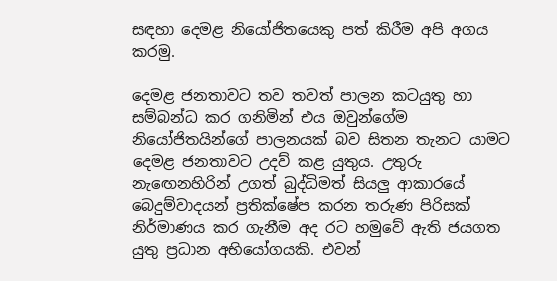සඳහා දෙමළ නියෝජිතයෙකු පත් කිරීම අපි අගය කරමු.

දෙමළ ජනතාවට තව තවත් පාලන කටයුතු හා සම්බන්ධ කර ගනිමින් එය ඔවුන්ගේම නියෝජිතයින්ගේ පාලනයක් බව සිතන තැනට යාමට දෙමළ ජනතාවට උදව් කළ යුතුය. උතුරු නැඟෙනහිරින් උගත් බුද්ධිමත් සියලු ආකාරයේ බෙදුම්වාදයන් ප්‍රතික්ෂේප කරන තරුණ පිරිසක් නිර්මාණය කර ගැනීම අද රට හමුවේ ඇති ජයගත යුතු ප්‍රධාන අභියෝගයකි. එවන්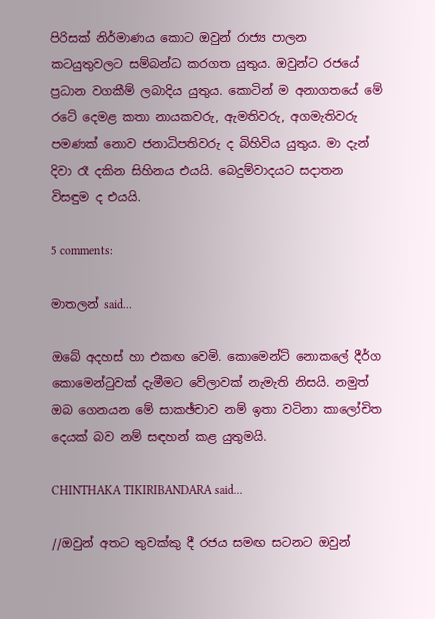පිරිසක් නිර්මාණය කොට ඔවුන් රාජ්‍ය පාලන කටයුතුවලට සම්බන්ධ කරගත යුතුය. ඔවුන්ට රජයේ ප්‍රධාන වගකීම් ලබාදිය යුතුය. කොටින් ම අනාගතයේ මේ රටේ දෙමළ කතා නායකවරු, ඇමතිවරු, අගමැතිවරු පමණක් නොව ජනාධිපතිවරු ද බිහිවිය යුතුය. මා දැන් දිවා රෑ දකින සිහිනය එයයි. බෙදුම්වාදයට සදාතන විසඳුම ද එයයි.

5 comments:

මාතලන් said...

ඔබේ අදහස් හා එකඟ වෙමි. කොමෙන්ට් නොකලේ දීර්ග කොමෙන්ටුවක් දැමීමට වේලාවක් නැමැති නිසයි. නමුත් ඔබ ගෙනයන මේ සාකඡ්චාව නම් ඉතා වටිනා කාලෝචිත දෙයක් බව නම් සඳහන් කළ යුතුමයි.

CHINTHAKA TIKIRIBANDARA said...

//ඔවුන් අතට තුවක්කු දී රජය සමඟ සටනට ඔවුන්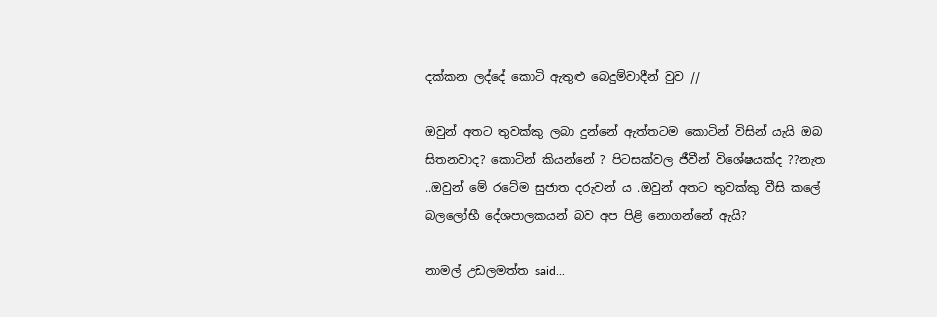දක්කන ලද්දේ කොටි ඇතුළු බෙදුම්වාදීන් වුව //

ඔවුන් අතට තුවක්කු ලබා දුන්නේ ඇත්තටම කොටින් විසින් යැයි ඔබ සිතනවාද? කොටින් කියන්නේ ? පිටසක්වල ජීවීන් විශේෂයක්ද ??නැත ..ඔවුන් මේ රටේම සුජාත දරුවන් ය .ඔවුන් අතට තුවක්කු වීසි කලේ බලලෝභී දේශපාලකයන් බව අප පිළි නොගන්නේ ඇයි?

නාමල් උඩලමත්ත said...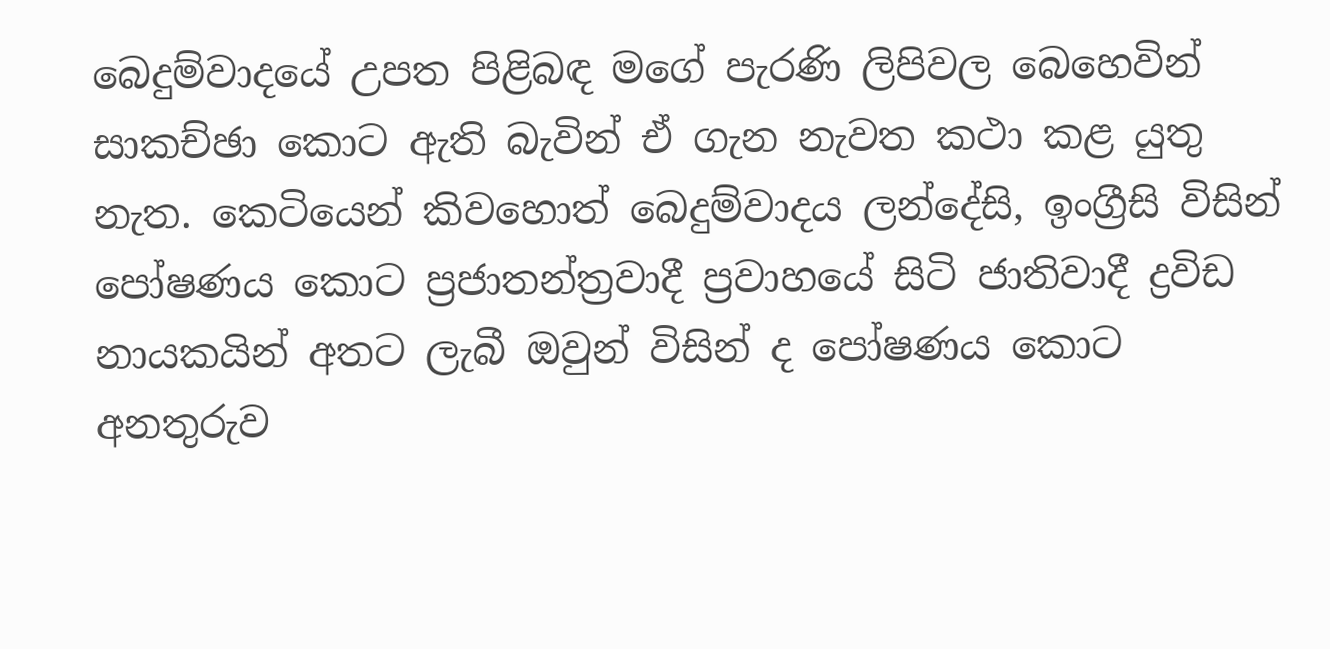බෙදුම්වාදයේ උපත පිළිබඳ මගේ පැරණි ලිපිවල බෙහෙවින් සාකච්ඡා කොට ඇති බැවින් ඒ ගැන නැවත කථා කළ යුතු නැත. කෙටියෙන් කිවහොත් බෙදුම්වාදය ලන්දේසි, ඉංග්‍රීසි විසින් පෝෂණය කොට ප්‍රජාතන්ත්‍රවාදී ප්‍රවාහයේ සිටි ජාතිවාදී ද්‍රවිඩ නායකයින් අතට ලැබී ඔවුන් විසින් ද පෝෂණය කොට අනතුරුව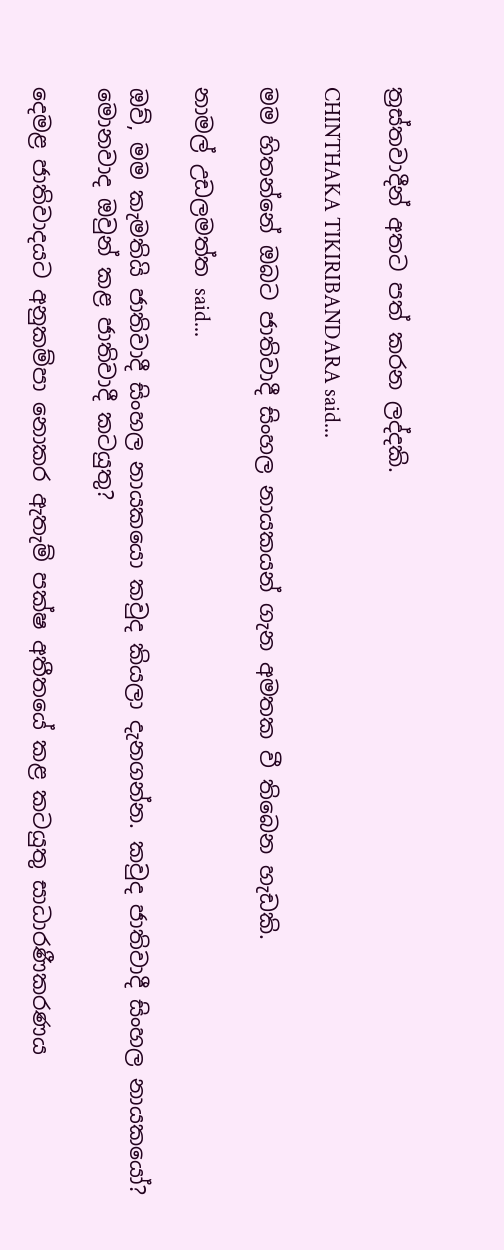ත්‍රස්තවාදීන් අතට පත් කරන ලද්දකි.

CHINTHAKA TIKIRIBANDARA said...

මම හිතන්නේ ඔබට ජාතිවාදී සිංහල නායකයන් ගැන අමතක වී තිබෙන හැඩකි.

නාමල් උඩලමත්ත said...

ඔව්, මම කැමතියි ජාතිවාදී සිංහල නායකයො කවුද කියලා දැනගන්න. කවුද ජාතිවාදී සිංහල නායකයෝ? මොනවාද ඔවුන් කළ ජාතිවාදී කටයුතු?

දෙමළ ජාතිවාදයට අනුකම්පා නොකර ඇතැම් පක්ෂ අතීතයේ කළ කටයුතු සාධාරණීකරණය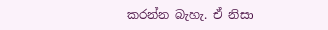කරන්න බැහැ. ඒ නිසා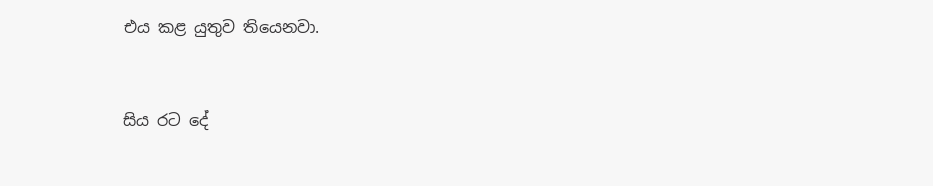එය කළ යුතුව තියෙනවා.


සිය රට දේ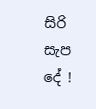සිරි සැප දේ !